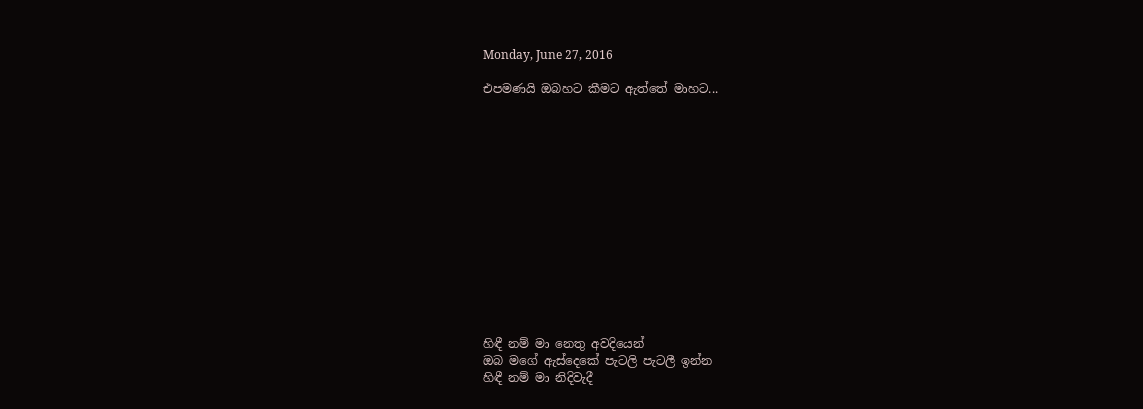Monday, June 27, 2016

එපමණයි ඔබහට කීමට ඇත්තේ මාහට...














හිඳී නම් මා නෙතු අවදියෙන්
ඔබ මගේ ඇස්දෙකේ පැටලි පැටලී ඉන්න
හිඳී නම් මා නිදිවැදී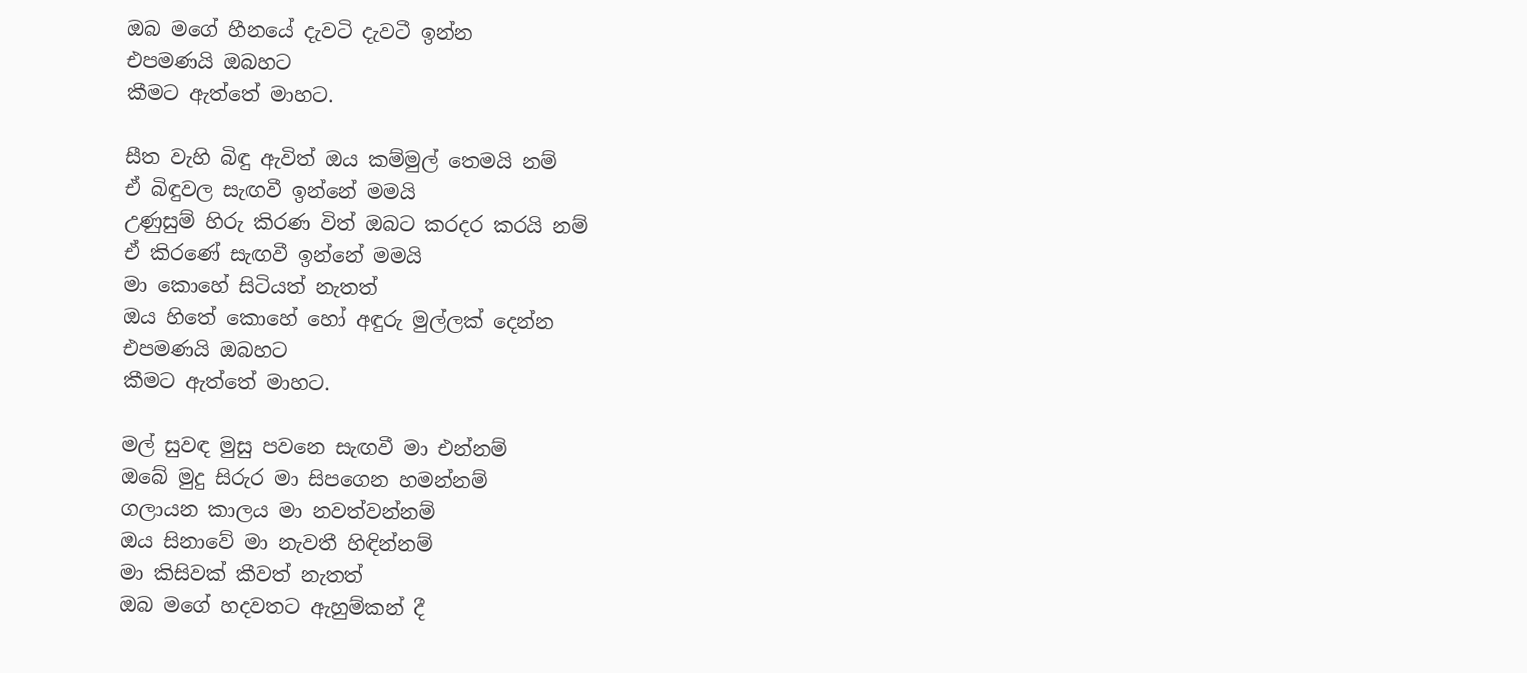ඔබ මගේ හීනයේ දැවටි දැවටී ඉන්න
එපමණයි ඔබහට
කීමට ඇත්තේ මාහට.

සීත වැහි බිඳු ඇවිත් ඔය කම්මුල් තෙමයි නම්
ඒ බිඳුවල සැඟවී ඉන්නේ මමයි
උණුසුම් හිරු කිරණ විත් ඔබට කරදර කරයි නම්
ඒ කිරණේ සැඟවී ඉන්නේ මමයි
මා කොහේ සිටියත් නැතත්
ඔය හිතේ කොහේ හෝ අඳුරු මුල්ලක් දෙන්න
එපමණයි ඔබහට
කීමට ඇත්තේ මාහට.

මල් සුවඳ මුසු පවනෙ සැඟවී මා එන්නම්
ඔබේ මුදු සිරුර මා සිපගෙන හමන්නම්
ගලායන කාලය මා නවත්වන්නම්
ඔය සිනාවේ මා නැවතී හිඳින්නම්
මා කිසිවක් කීවත් නැතත්
ඔබ මගේ හදවතට ඇහුම්කන් දී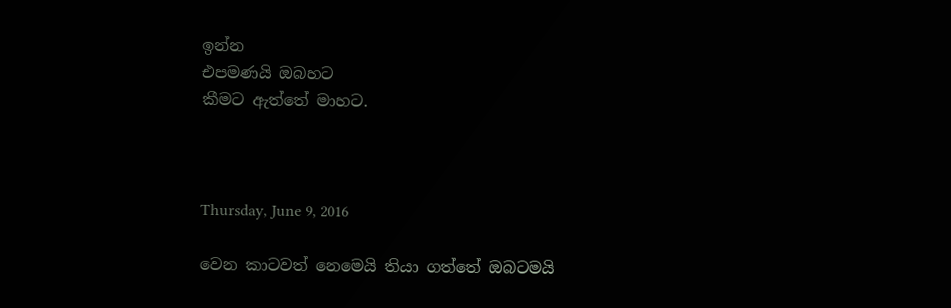ඉන්න
එපමණයි ඔබහට
කීමට ඇත්තේ මාහට.



Thursday, June 9, 2016

වෙන කාටවත් නෙමෙයි තියා ගත්තේ ඔබටමයි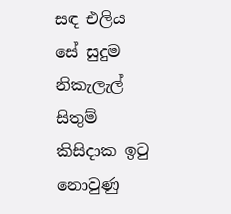සඳ එලිය සේ සුදුම නිකැලැල් සිතුම්
කිසිදාක ඉටු නොවුණු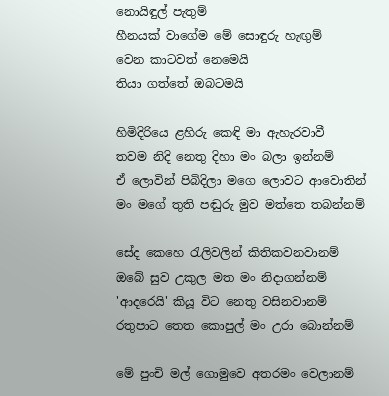නොයිඳුල් පැතුම්
හීනයක් වාගේම මේ සොඳුරු හැඟුම්
වෙන කාටවත් නෙමෙයි
තියා ගත්තේ ඔබටමයි

හිමිදිරියෙ ළහිරු කෙඳි මා ඇහැරවාවී
තවම නිදි නෙතු දිහා මං බලා ඉන්නම්
ඒ ලොවින් පිබිදිලා මගෙ ලොවට ආවොතින්
මං මගේ තුති පඬුරු මුව මත්තෙ තබන්නම්

සේද කෙහෙ රැලිවලින් කිතිකවනවානම්
ඔබේ සුව උකුල මත මං නිදාගන්නම්
'ආදරෙයි' කියූ විට නෙතු වසිනවානම්
රතුපාට තෙත කොපුල් මං උරා බොන්නම්

මේ පුංචි මල් ගොමුවෙ අතරමං වෙලානම්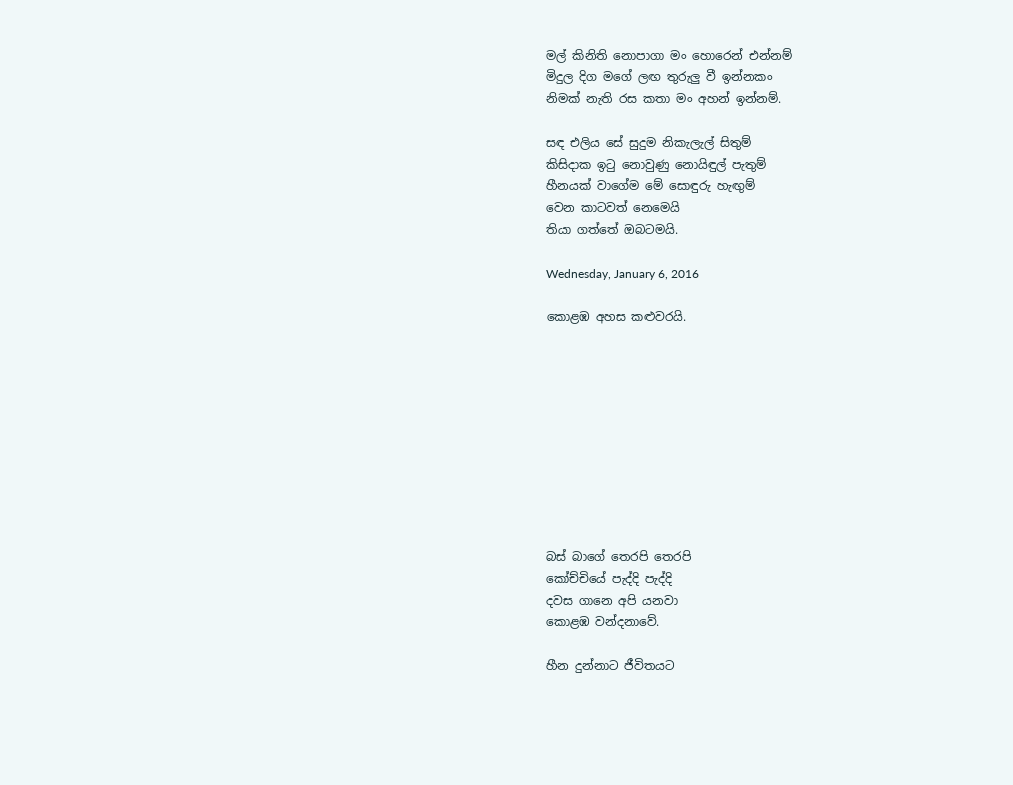මල් කිනිති නොපාගා මං හොරෙන් එන්නම්
මිදුල දිග මගේ ලඟ තුරුලු වී ඉන්නකං
නිමක් නැති රස කතා මං අහන් ඉන්නම්.

සඳ එලිය සේ සුදුම නිකැලැල් සිතුම්
කිසිදාක ඉටු නොවුණු නොයිඳුල් පැතුම්
හීනයක් වාගේම මේ සොඳුරු හැඟුම්
වෙන කාටවත් නෙමෙයි
තියා ගත්තේ ඔබටමයි.

Wednesday, January 6, 2016

කොළඹ අහස කළුවරයි.










බස් බාගේ තෙරපි තෙරපි
කෝච්චියේ පැද්දි පැද්දි
දවස ගානෙ අපි යනවා
කොළඹ වන්දනාවේ.

හීන දුන්නාට ජීවිතයට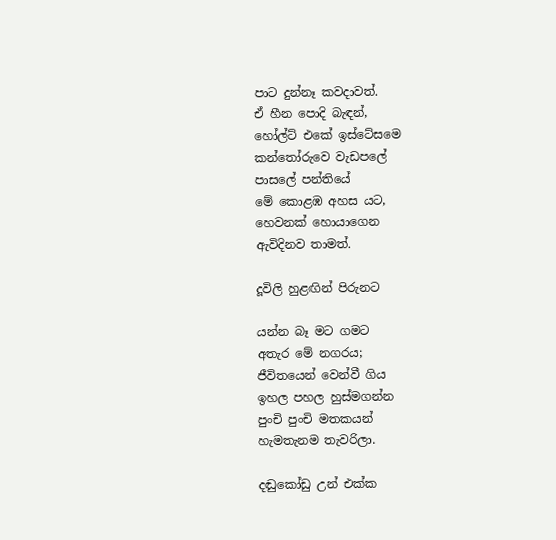පාට දුන්නෑ කවදාවත්.
ඒ හීන පොදි බැඳන්,
හෝල්ට් එකේ ඉස්ටේසමෙ
කන්තෝරුවෙ වැඩපලේ
පාසලේ පන්තියේ
මේ කොළඹ අහස යට,
හෙවනක් හොයාගෙන
ඇවිදිනව තාමත්.

දූවිලි හුළඟින් පිරුනට

යන්න බෑ මට ගමට
අතැර මේ නගරය;
ජීවිතයෙන් වෙන්වී ගිය
ඉහල පහල හුස්මගන්න
පුංචි පුංචි මතකයන්
හැමතැනම තැවරිලා.

දඬුකෝඩු උන් එක්ක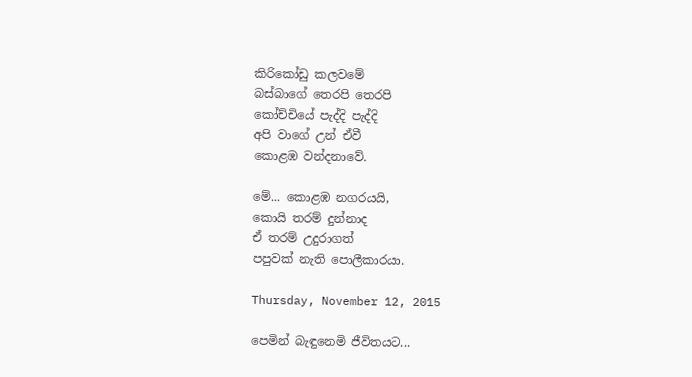කිරිකෝඩු කලවමේ
බස්බාගේ තෙරපි තෙරපි
කෝච්චියේ පැද්දි පැද්දි
අපි වාගේ උන් ඒවී
කොළඹ වන්දනාවේ.

මේ... කොළඹ නගරයයි,
කොයි තරම් දුන්නාද
ඒ තරම් උදුරාගත්
පපුවක් නැති පොලීකාරයා.

Thursday, November 12, 2015

පෙමින් බැඳුනෙමි ජීවිතයට...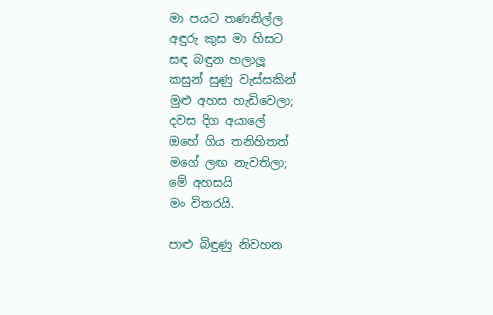මා පයට තණනිල්ල
අඳුරු කුස මා හිසට
සඳ බඳුන හලාලූ
කසුන් සුණු වැස්සකින්
මුළු අහස හැඩිවෙලා;
දවස දිග අයාලේ
ඔහේ ගිය තනිහිතත්
මගේ ලඟ නැවතිලා;
මේ අහසයි
මං විතරයි.

පාළු බිඳුණු නිවහන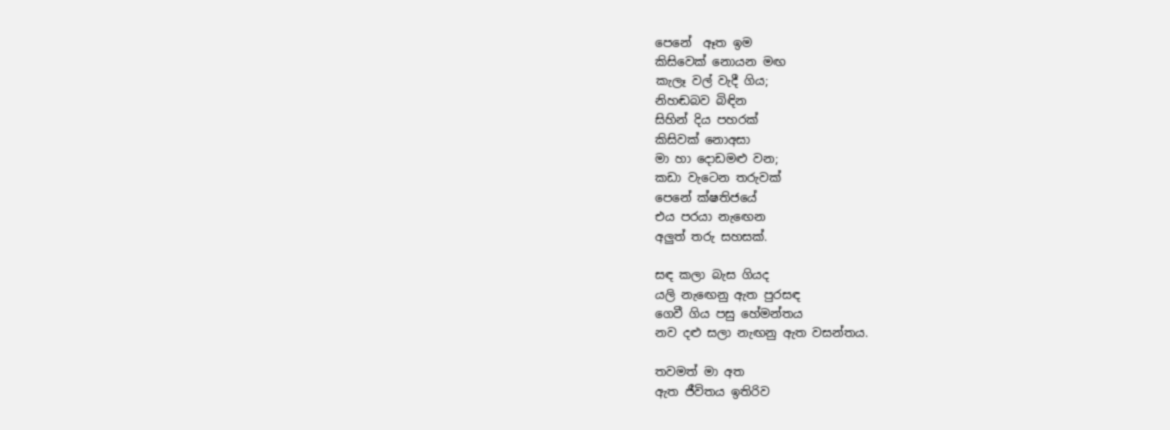පෙනේ  ඈත ඉම
කිසිවෙක් නොයන මඟ
කැලෑ වල් වැදී ගිය;
නිහඬබව බිඳින
සිහින් දිය පහරක්
කිසිවක් නොඅසා
මා හා දොඩමළු වන;
කඩා වැටෙන තරුවක්
පෙනේ ක්ෂතිජයේ
එය පරයා නැඟෙන
අලුත් තරු සහසක්.

සඳ කලා බැස ගියද
යලි නැඟෙනු ඇත පුරසඳ
ගෙවී ගිය පසු හේමන්තය
නව දළු සලා නැඟනු ඇත වසන්තය.

තවමත් මා අත
ඇත ජීවිතය ඉතිරිව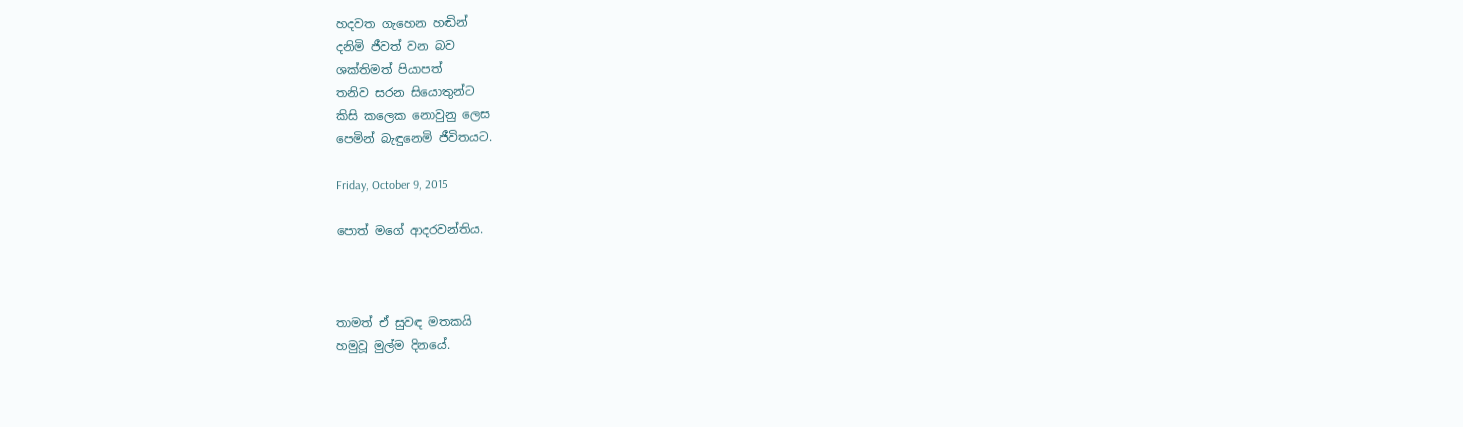හදවත ගැහෙන හඬින්
දනිමි ජීවත් වන බව
ශක්තිමත් පියාපත්
තනිව සරන සියොතුන්ට
කිසි කලෙක නොවුනු ලෙස
පෙමින් බැඳුනෙමි ජීවිතයට.

Friday, October 9, 2015

පොත් මගේ ආදරවන්තිය.



තාමත් ඒ සුවඳ මතකයි
හමුවූ මුල්ම දිනයේ.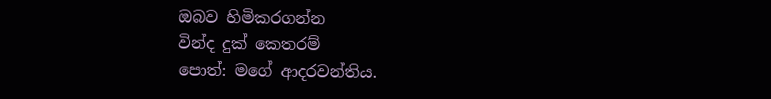ඔබව හිමිකරගන්න
වින්ද දුක් කෙතරම්
පොත්: මගේ ආදරවන්තිය.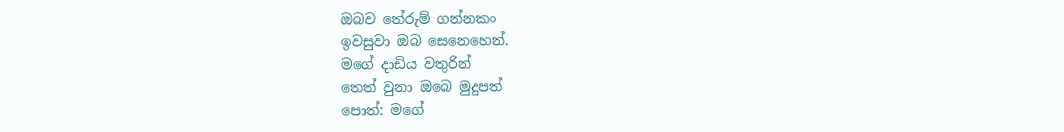ඔබව තේරුම් ගන්නකං
ඉවසුවා ඔබ සෙනෙහෙන්.
මගේ දාඩිය වතුරින්
තෙත් වුනා ඔබෙ මුදුපත්
පොත්: මගේ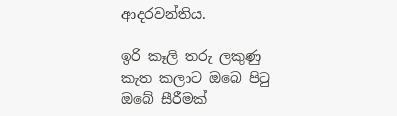ආදරවන්තිය.

ඉරි කෑලි තරු ලකුණු
කැත කලාට ඔබෙ පිටු
ඔබේ සීරීමක්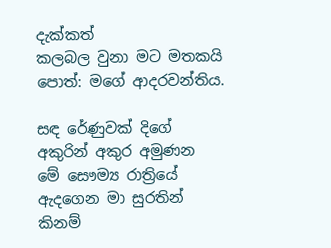දැක්කත්
කලබල වුනා මට මතකයි
පොත්: මගේ ආදරවන්තිය.

සඳ රේණුවක් දිගේ
අකුරින් අකුර අමුණන
මේ සෞම්‍ය රාත්‍රියේ
ඇදගෙන මා සුරතින්
කිනම්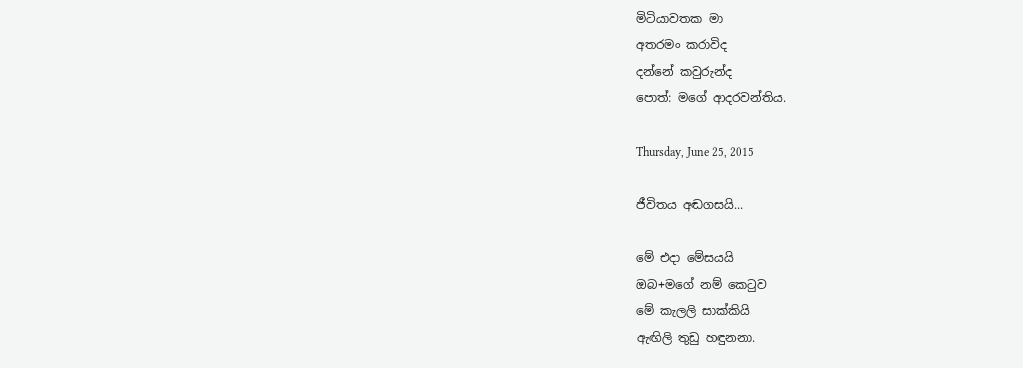මිටියාවතක මා
අතරමං කරාවිද
දන්නේ කවුරුන්ද
පොත්: මගේ ආදරවන්තිය.

Thursday, June 25, 2015

ජීවිතය අඬගසයි...

මේ එදා මේසයයි
ඔබ+මගේ නම් කෙටුව
මේ කැලලි සාක්කියි
ඇඟිලි තුඩු හඳුනනා.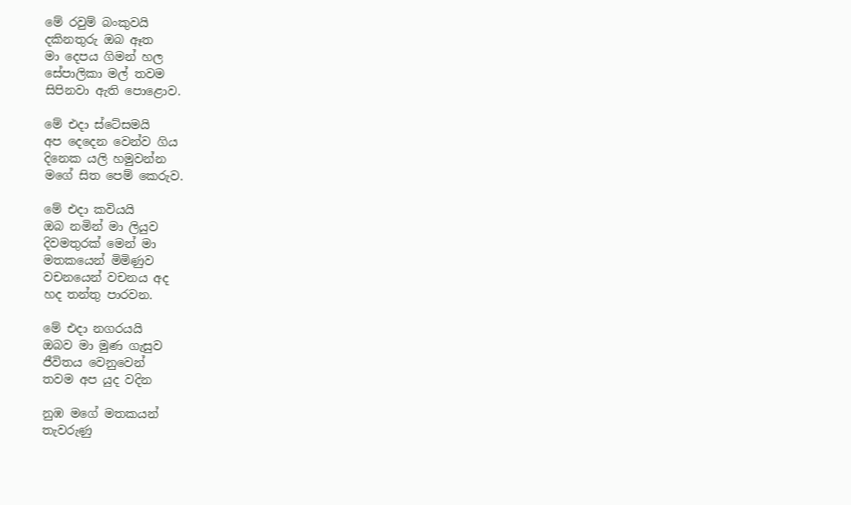මේ රවුම් බංකුවයි
දකිනතුරු ඔබ ඈත
මා දෙපය ගිමන් හල
සේපාලිකා මල් තවම
සිපිනවා ඇති පොළොව.

මේ එදා ස්ටේසමයි
අප දෙදෙන වෙන්ව ගිය
දිනෙක යලි හමුවන්න
මගේ සිත පෙම් කෙරුව.

මේ එදා කවියයි
ඔබ නමින් මා ලියුව
දිවමතුරක් මෙන් මා
මතකයෙන් මිමිණුව
වචනයෙන් වචනය අද
හද තන්තු පාරවන.

මේ එදා නගරයයි
ඔබව මා මුණ ගැසුව
ජීවිතය වෙනුවෙන්
තවම අප යුද වදින

නුඹ මගේ මතකයන්
තැවරුණු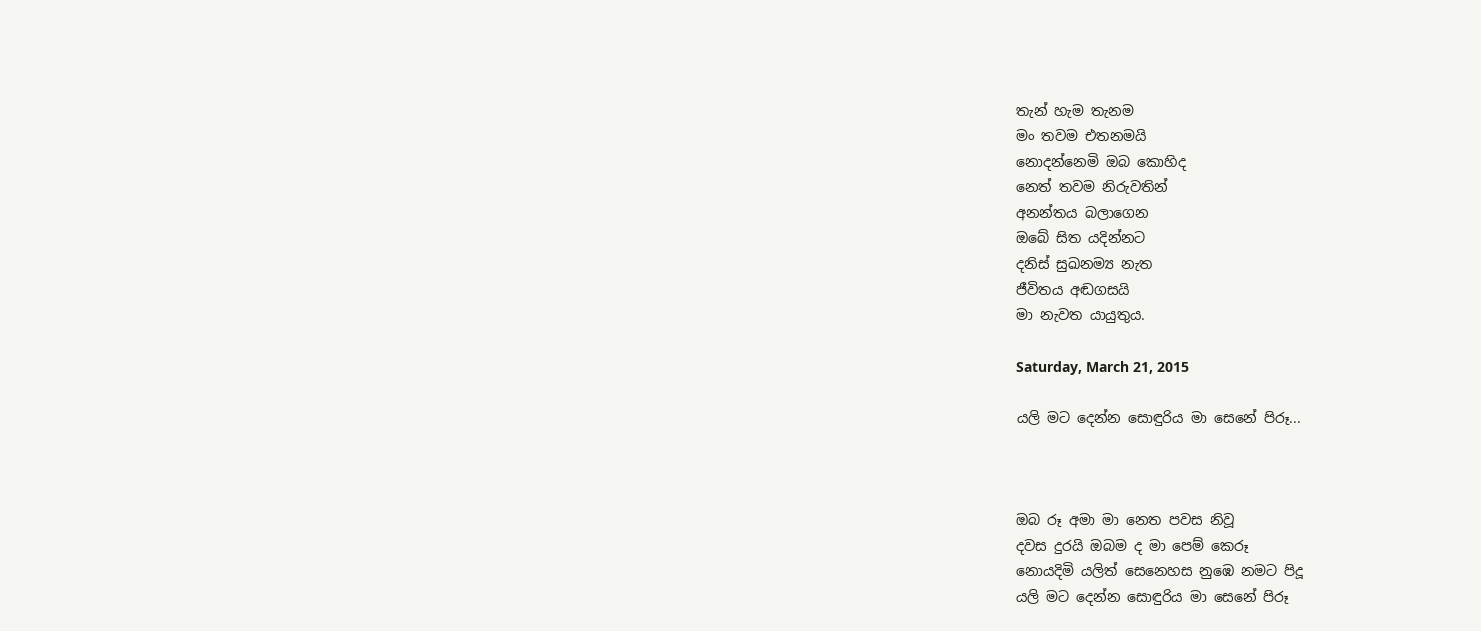තැන් හැම තැනම
මං තවම එතනමයි
නොදන්නෙමි ඔබ කොහිද
නෙත් තවම නිරුවතින්
අනන්තය බලාගෙන
ඔබේ සිත යදින්නට
දනිස් සුඛනම්‍ය නැත
ජීවිතය අඬගසයි
මා නැවත යායුතුය.

Saturday, March 21, 2015

යලි මට දෙන්න සොඳුරිය මා සෙනේ පිරූ...



ඔබ රූ අමා මා නෙත පවස නිවූ
දවස දුරයි ඔබම ද මා පෙම් කෙරූ
නොයදිමි යලිත් සෙනෙහස නුඹෙ නමට පිදූ
යලි මට දෙන්න සොඳුරිය මා සෙනේ පිරූ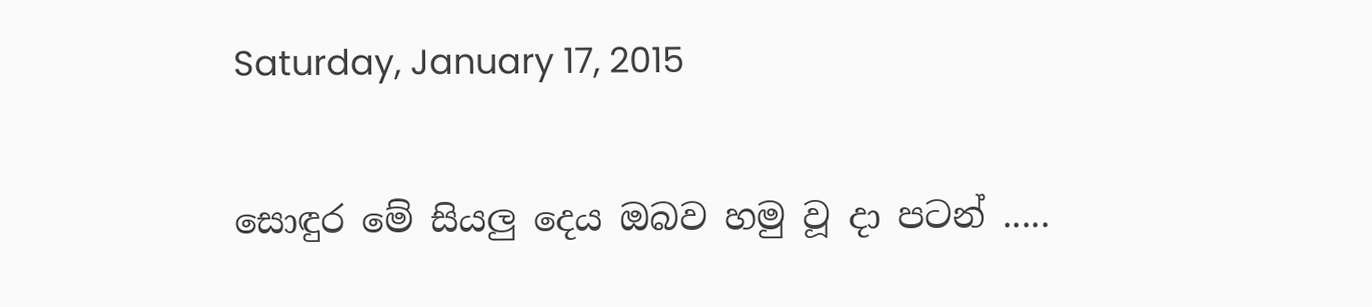Saturday, January 17, 2015

සොඳුර මේ සියලු දෙය ඔබව හමු වූ දා පටන් .....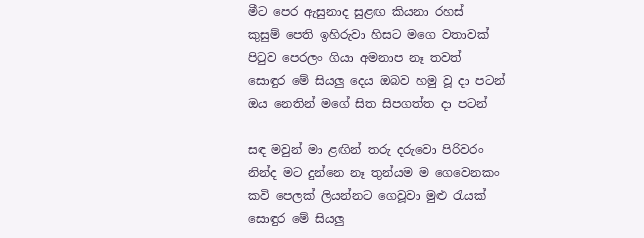මීට පෙර ඇසුනාද සුළඟ කියනා රහස්
කුසුම් පෙති ඉහිරුවා හිසට මගෙ වතාවක්
පිටුව පෙරලං ගියා අමනාප නෑ තවත්
සොඳුර මේ සියලු දෙය ඔබව හමු වූ දා පටන්
ඔය නෙතින් මගේ සිත සිපගත්ත දා පටන්

සඳ මවුන් මා ළඟින් තරු දරුවො පිරිවරං
නින්ද මට දුන්නෙ නෑ තුන්යම ම ගෙවෙනකං
කවි පෙලක් ලියන්නට ගෙවූවා මුළු රැයක්
සොඳුර මේ සියලු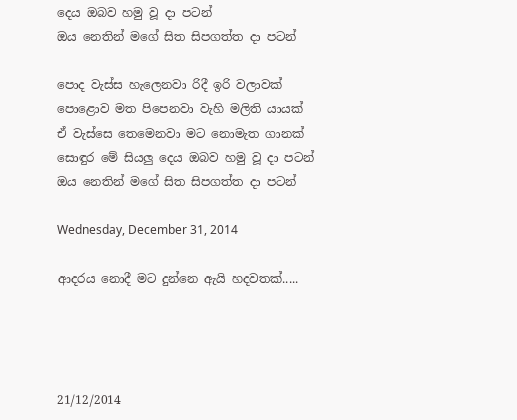දෙය ඔබව හමු වූ දා පටන්
ඔය නෙතින් මගේ සිත සිපගත්ත දා පටන්

පොද වැස්ස හැලෙනවා රිදී ඉරි වලාවක්
පොළොව මත පිපෙනවා වැහි මලිති යායක්
ඒ වැස්සෙ තෙමෙනවා මට නොමැත ගානක්
සොඳුර මේ සියලු දෙය ඔබව හමු වූ දා පටන්
ඔය නෙතින් මගේ සිත සිපගත්ත දා පටන්

Wednesday, December 31, 2014

ආදරය නොදී මට දුන්නෙ ඇයි හදවතක්.....




21/12/2014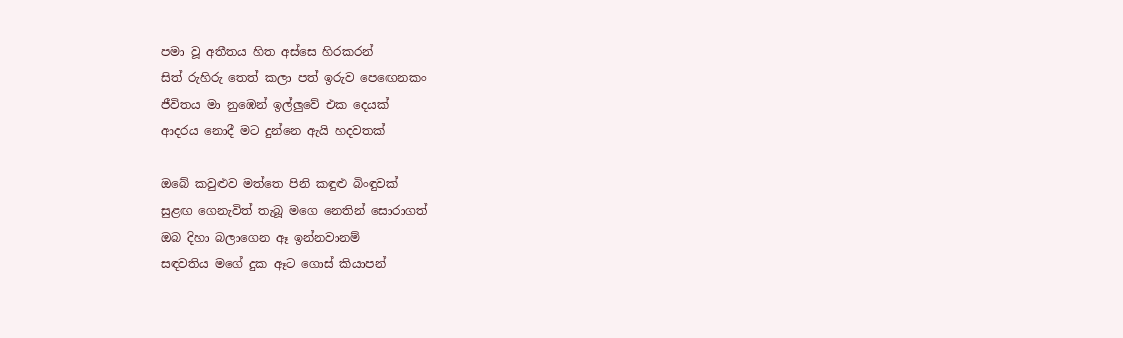පමා වූ අතීතය හිත අස්සෙ හිරකරන්
සිත් රුහිරු තෙත් කලා පත් ඉරුව පෙඟෙනකං
ජීවිතය මා නුඹෙන් ඉල්ලුවේ එක දෙයක්
ආදරය නොදී මට දුන්නෙ ඇයි හදවතක්

ඔබේ කවුළුව මත්තෙ පිනි කඳුළු බිංඳුවක්
සුළඟ ගෙනැවිත් තැබූ මගෙ නෙතින් සොරාගත්
ඔබ දිහා බලාගෙන ඈ ඉන්නවානම්
සඳවතිය මගේ දුක ඈට ගොස් කියාපන්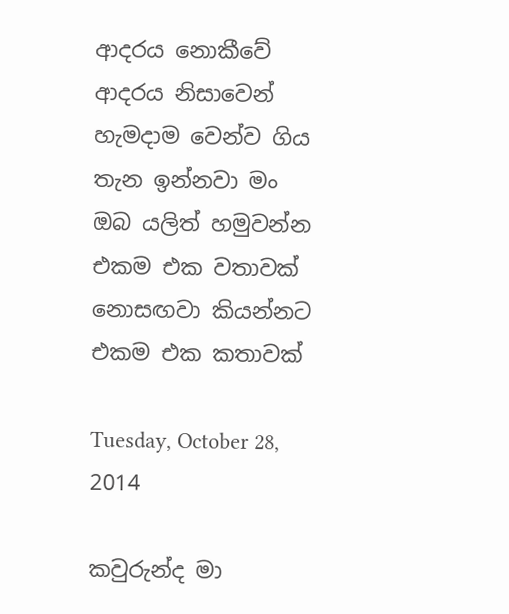ආදරය නොකීවේ ආදරය නිසාවෙන්
හැමදාම වෙන්ව ගිය තැන ඉන්නවා මං
ඔබ යලිත් හමුවන්න එකම එක වතාවක්
නොසඟවා කියන්නට එකම එක කතාවක්

Tuesday, October 28, 2014

කවුරුන්ද මා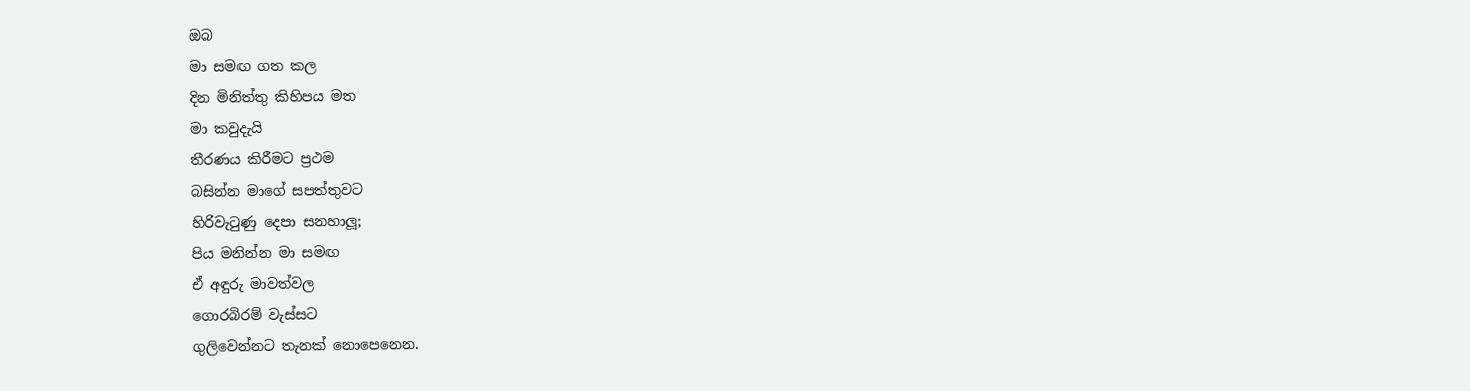ඔබ
මා සමඟ ගත කල
දින මිනිත්තු කිහිපය මත
මා කවුදැයි
තීරණය කිරීමට ප්‍රථම
බසින්න මාගේ සපත්තුවට
හිරිවැටුණු දෙපා සනහාලූ;
පිය මනින්න මා සමඟ
ඒ අඳුරු මාවත්වල
ගොරබිරම් වැස්සට
ගුලිවෙන්නට තැනක් නොපෙනෙන.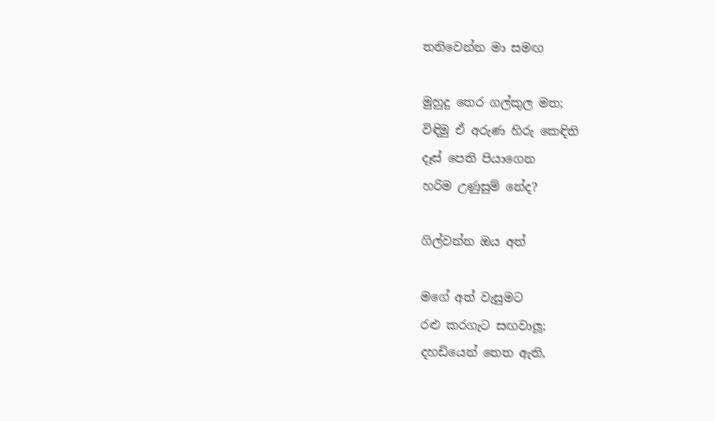තනිවෙන්න මා සමඟ

මුහුදු තෙර ගල්කුල මත;
විඳිමු ඒ අරුණ හිරු කෙඳිති
දෑස් පෙති පියාගෙන
හරිම උණුසුම් නේද?

ගිල්වන්න ඔය අත්

මගේ අත් වැසුමට
රළු කරගැට සඟවාලූ;
දහඩියෙන් තෙත ඇති,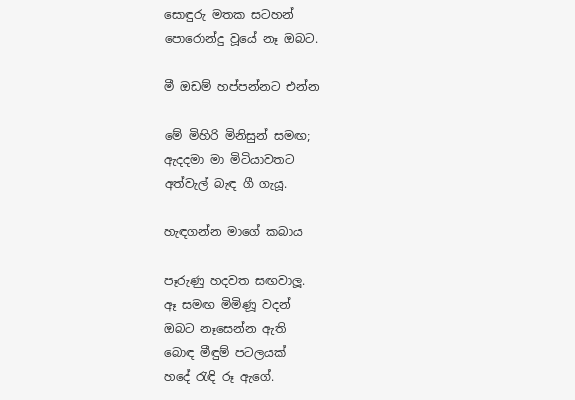සොඳුරු මතක සටහන්
පොරොන්දු වූයේ නෑ ඔබට.

මී ඔඩම් හප්පන්නට එන්න

මේ මිහිරි මිනිසුන් සමඟ;
ඇදදමා මා මිටියාවතට
අත්වැල් බැඳ ගී ගැයූ.

හැඳගන්න මාගේ කබාය

පෑරුණු හදවත සඟවාලූ.
ඈ සමඟ මිමිණූ වදන්
ඔබට නෑසෙන්න ඇති
බොඳ මීඳුම් පටලයක්
හදේ රැඳි රූ ඇගේ.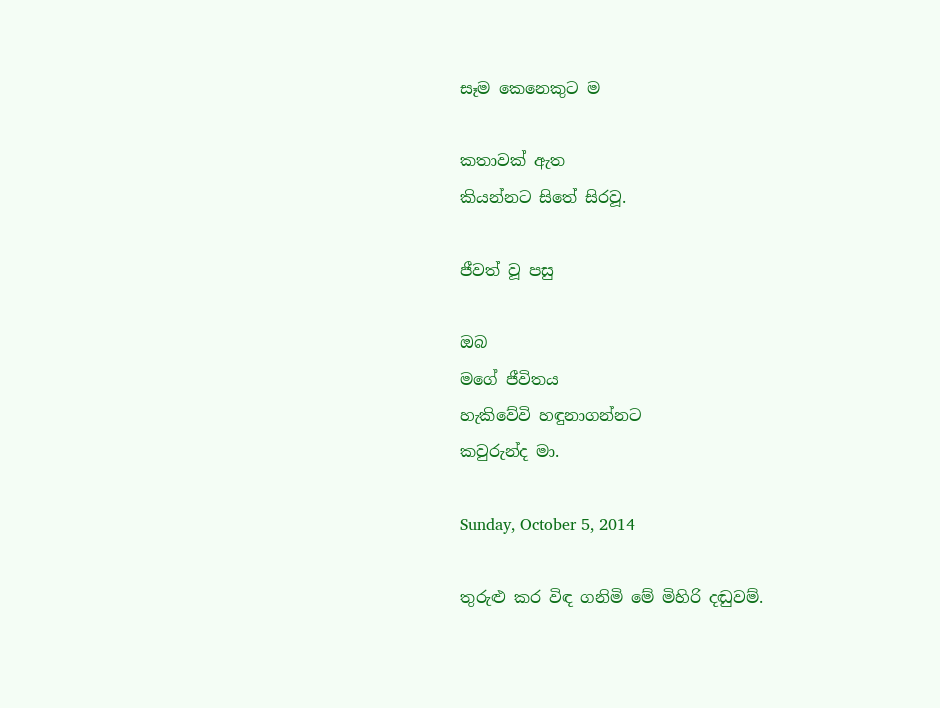සෑම කෙනෙකුට ම

කතාවක් ඇත
කියන්නට සිතේ සිරවූ.

ජීවත් වූ පසු

ඔබ
මගේ ජීවිතය
හැකිවේවි හඳුනාගන්නට
කවුරුන්ද මා.

Sunday, October 5, 2014

තුරුළු කර විඳ ගනිමි මේ මිහිරි දඬුවම්.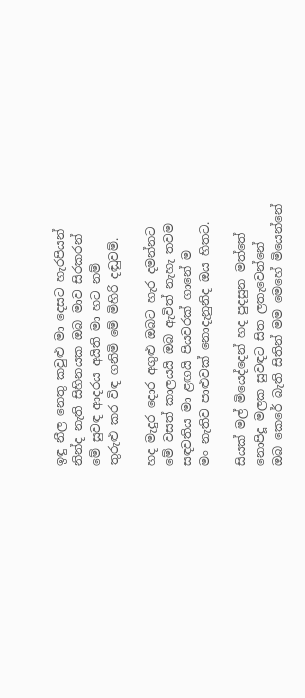ඉඳු නීල නෙතු කවුළු මා දෙසට හැරපියන්
නින්ද නැති සිහිනයක ඔබ මාව සිරකරන්
මේ සුවඳ ආදරය අයිති මා හට නම්
තුරුළු කර විඳ ගනිමි මේ මිහිරි දඬුවම්.

හද මැදුර දොර අගුළු ඔබට හැර දමන්නට
මේ වසත් කාලයයි ඔබ ඇවිත් නැහැ තවම
සඳවතිය මා ළඟයි පියවරක් ගානේ ම
මං නැතිව පාළුවක් නොදැනුනිද ඔය හිතට.

සියක් මල් මියෙද්දෙන් හද පුදසුන මත්තේ
නොපිදූ මලක සුවඳට සිත ලතැවෙන්නේ
ඔබ කෙරේ බැති සිතින් මම මෙහේ මියෙන්නේ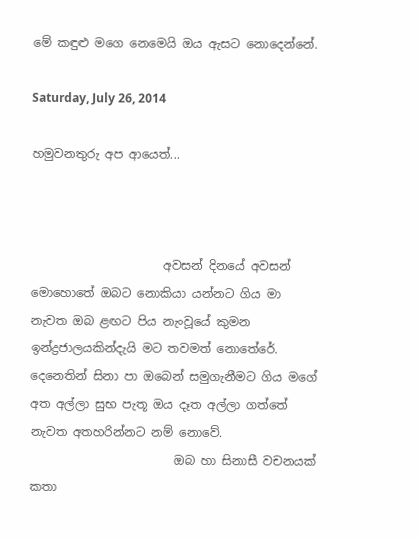මේ කඳුළු මගෙ නෙමෙයි ඔය ඇසට නොදෙන්නේ.

Saturday, July 26, 2014

හමුවනතුරු අප ආයෙත්...



                      අවසන් දිනයේ අවසන් මොහොතේ ඔබට නොකියා යන්නට ගිය මා නැවත ඔබ ළඟට පිය නැංවූයේ කුමන ඉන්ද්‍රජාලයකින්දැයි මට තවමත් නොතේරේ. දෙනෙතින් සිනා පා ඔබෙන් සමුගැනීමට ගිය මගේ අත අල්ලා සුභ පැතූ ඔය දෑත අල්ලා ගත්තේ නැවත අතහරින්නට නම් නොවේ.
                        ඔබ හා සිනාසී වචනයක් කතා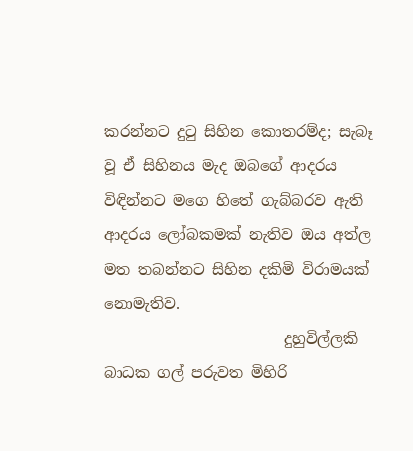කරන්නට දුටු සිහින කොතරම්ද; සැබෑ වූ ඒ සිහිනය මැද ඔබගේ ආදරය විඳින්නට මගෙ හිතේ ගැබ්බරව ඇති ආදරය ලෝබකමක් නැතිව ඔය අත්ල මත තබන්නට සිහින දකිමි විරාමයක් නොමැතිව.
                        දුහුවිල්ලකි බාධක ගල් පරුවත මිහිරි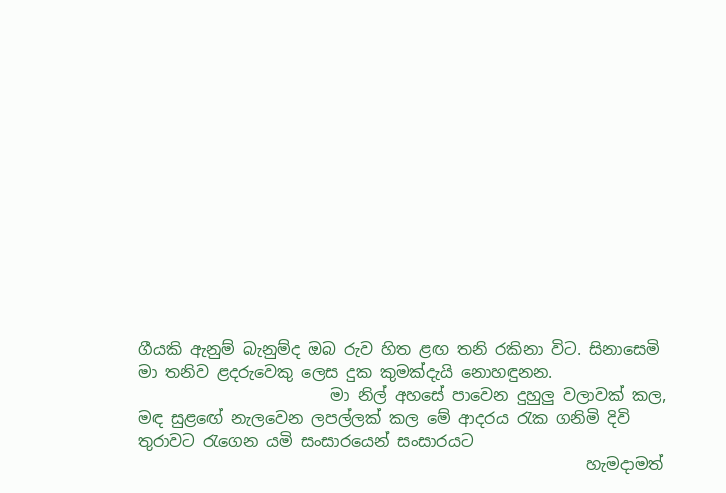ගීයකි ඇනුම් බැනුම්ද ඔබ රුව හිත ළඟ තනි රකිනා විට. සිනාසෙමි මා තනිව ළදරුවෙකු ලෙස දුක කුමක්දැයි නොහඳුනන.
                        මා නිල් අහසේ පාවෙන දුහුලු වලාවක් කල, මඳ සුළඟේ නැලවෙන ලපල්ලක් කල මේ ආදරය රැක ගනිමි දිවි තුරාවට රැගෙන යමි සංසාරයෙන් සංසාරයට
                                                        හැමදාමත්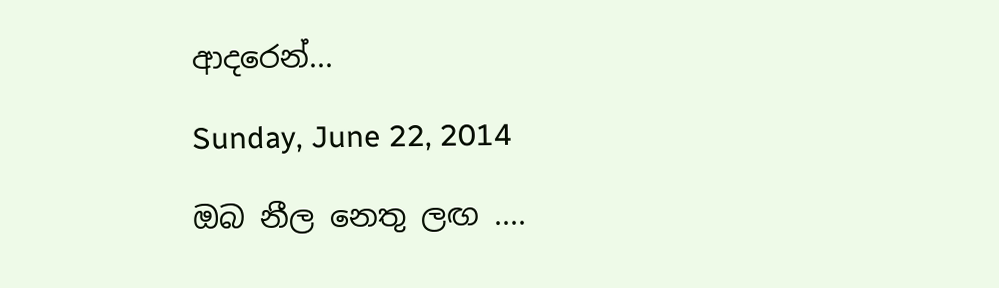ආදරෙන්...

Sunday, June 22, 2014

ඔබ නීල නෙතු ලඟ ....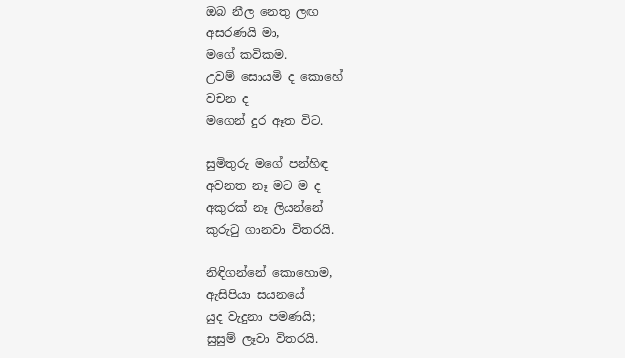ඔබ නීල නෙතු ලඟ
අසරණයි මා,
මගේ කවිකම.
උවම් සොයමි ද කොහේ
වචන ද
මගෙන් දුර ඈත විට.

සුමිතුරු මගේ පන්හිඳ
අවනත නෑ මට ම ද
අකුරක් නෑ ලියන්නේ
කුරුටු ගානවා විතරයි.

නිඳිගන්නේ කොහොම,
ඇසිපියා සයනයේ
යුද වැදුනා පමණයි;
සුසුම් ලෑවා විතරයි.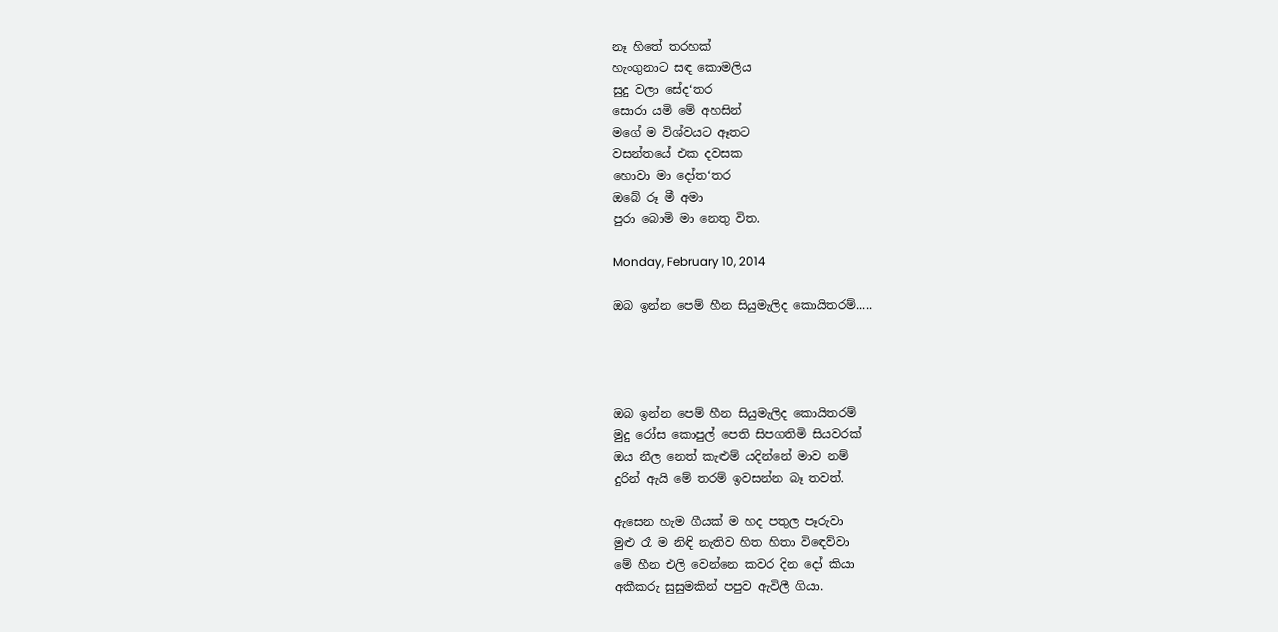නෑ හිතේ තරහක්
හැංගුනාට සඳ කොමලිය
සුදු වලා සේද‘තර
සොරා යමි මේ අහසින්
මගේ ම විශ්වයට ඈතට
වසන්තයේ එක දවසක
හොවා මා දෝත‘තර
ඔබේ රූ මී අමා
පුරා බොමි මා නෙතු විත.

Monday, February 10, 2014

ඔබ ඉන්න පෙම් හීන සියුමැලිද කොයිතරම්.....




ඔබ ඉන්න පෙම් හීන සියුමැලිද කොයිතරම්
මුදු රෝස කොපුල් පෙති සිපගතිමි සියවරක්
ඔය නීල නෙත් කැළුම් යදින්නේ මාව නම්
දුරින් ඇයි මේ තරම් ඉවසන්න බෑ තවත්.

ඇසෙන හැම ගීයක් ම හද පතුල පෑරුවා
මුළු රෑ ම නිඳි නැතිව හිත හිතා වි‍‍ඳෙව්වා
මේ හීන එලි වෙන්නෙ කවර දින දෝ කියා
අකීකරු සුසුමකින් පපුව ඇවිලී ගියා.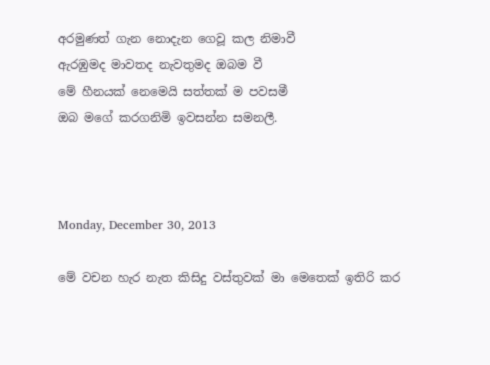අරමුණත් ගැන නොදැන ගෙවූ කල නිමාවී
ඇරඹුමද මාවතද නැවතුමද ඔබම වී
මේ හීනයක් නෙමෙයි සත්තක් ම පවසමී
ඔබ මගේ කරගනිමි ඉවසන්න සමනලී.



Monday, December 30, 2013

මේ වචන හැර නැත කිසිදු වස්තුවක් මා මෙතෙක් ඉතිරි කර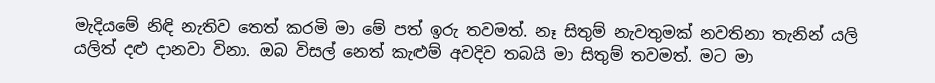මැදියමේ නිඳි නැතිව තෙත් කරමි මා මේ පත් ඉරු තවමත්. නෑ සිතුම් නැවතුමක් නවතිනා තැනින් යලි යලිත් දළු දානවා විනා. ඔබ විසල් නෙත් කැළුම් අවදිව තබයි මා සිතුම් තවමත්. මට මා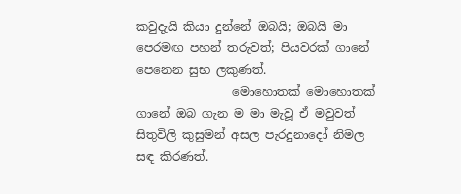කවුදැයි කියා දුන්නේ ඔබයි; ඔබයි මා පෙරමඟ පහන් තරුවත්; පියවරක් ගානේ පෙනෙන සුභ ලකුණත්.
                මොහොතක් මොහොතක් ගානේ ඔබ ගැන ම මා මැවූ ඒ මවුවත් සිතුවිලි කුසුමන් අසල පැරදුනාදෝ නිමල සඳ කිරණත්.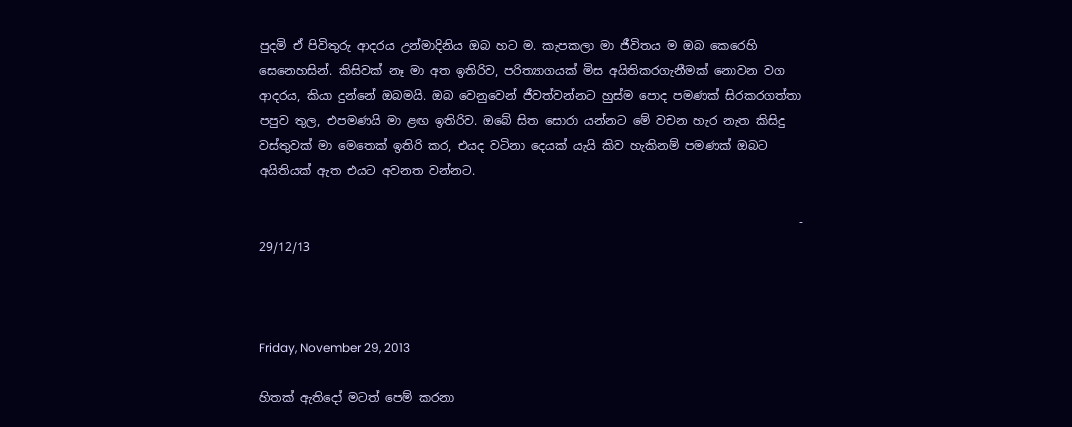පුදමි ඒ පිවිතුරු ආදරය උන්මාදිනිය ඔබ හට ම. කැපකලා මා ජීවිතය ම ඔබ කෙරෙහි සෙනෙහසින්. කිසිවක් නෑ මා අත ඉතිරිව, පරිත්‍යාගයක් මිස අයිතිකරගැනීමක් නොවන වග ආදරය, කියා දුන්නේ ඔබමයි. ඔබ වෙනුවෙන් ජීවත්වන්නට හුස්ම පොද පමණක් සිරකරගත්තා පපුව තුල, එපමණයි මා ළඟ ඉතිරිව. ඔබේ සිත සොරා යන්නට මේ වචන හැර නැත කිසිදු වස්තුවක් මා මෙතෙක් ඉතිරි කර, එයද වටිනා දෙයක් යැයි කිව හැකිනම් පමණක් ඔබට අයිතියක් ඇත එයට අවනත වන්නට.

                                                                                          - 29/12/13



Friday, November 29, 2013

හිතක් ඇතිදෝ මටත් පෙම් කරනා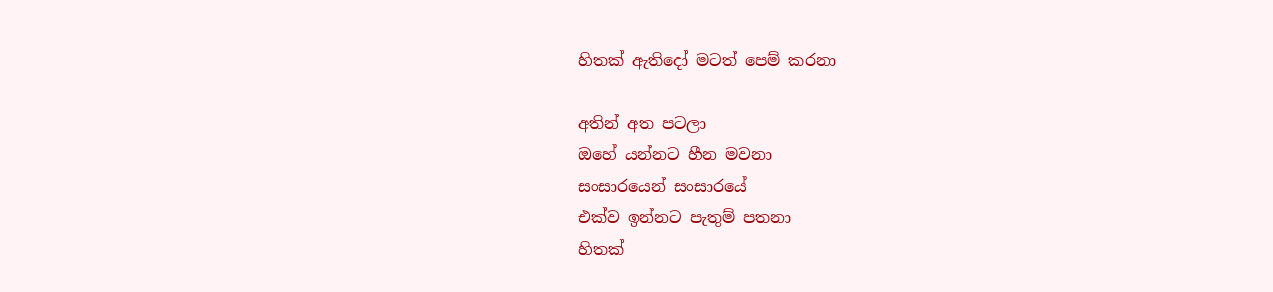හිතක් ඇතිදෝ මටත් පෙම් කරනා

අතින් අත පටලා
ඔහේ යන්නට හීන මවනා
සංසාරයෙන් සංසාරයේ
එක්ව ඉන්නට පැතුම් පතනා
හිතක්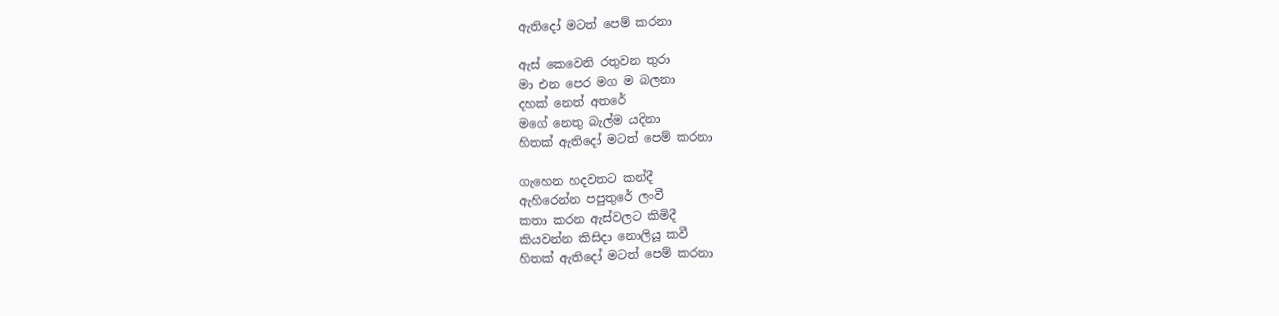ඇතිදෝ මටත් පෙම් කරනා

ඇස් කෙවෙනි රතුවන තුරා
මා එන පෙර මග ම බලනා
දහක් නෙත් අතරේ
මගේ නෙතු බැල්ම යදිනා
හිතක් ඇතිදෝ මටත් පෙම් කරනා

ගැහෙන හදවතට කන්දී
ඇහිරෙන්න පපුතුරේ ලංවී
කතා කරන ඇස්වලට කිමිදී
කියවන්න කිසිදා නොලියූ කවී
හිතක් ඇතිදෝ මටත් පෙම් කරනා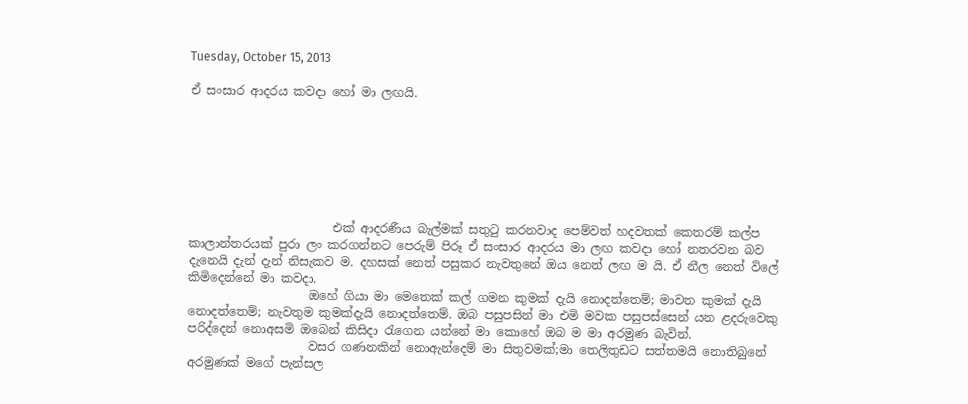Tuesday, October 15, 2013

ඒ සංසාර ආදරය කවදා හෝ මා ලඟයි.







                        එක් ආදරණීය බැල්මක් සතුටු කරනවාද පෙම්වත් හදවතක් කෙතරම් කල්ප කාලාන්තරයක් පුරා ලං කරගන්නට පෙරුම් පිරූ ඒ සංසාර ආදරය මා ලඟ කවදා හෝ නතරවන බව දැනෙයි දැන් දැන් නිසැකව ම. දහසක් නෙත් පසුකර නැවතුනේ ඔය නෙත් ලඟ ම යි. ඒ නීල නෙත් විලේ කිමිදෙන්නේ මා කවදා.
                    ඔහේ ගියා මා මෙතෙක් කල් ගමන කුමක් දැයි නොදත්තෙම්; මාවත කුමක් දැයි නොදත්තෙම්; නැවතුම කුමක්දැයි නොදත්තෙම්. ඔබ පසුපසින් මා එමි මවක පසුපස්සෙන් යන ළදරුවෙකු පරිද්දෙන් නොඅසමි ඔබෙන් කිසිදා රැගෙන යන්නේ මා කොහේ ඔබ ම මා අරමුණ බැවින්.
                    වසර ගණනකින් නොඇන්දෙම් මා සිතුවමක්;මා තෙලිතුඩට සත්තමයි නොතිබුනේ අරමුණක් මගේ පැන්සල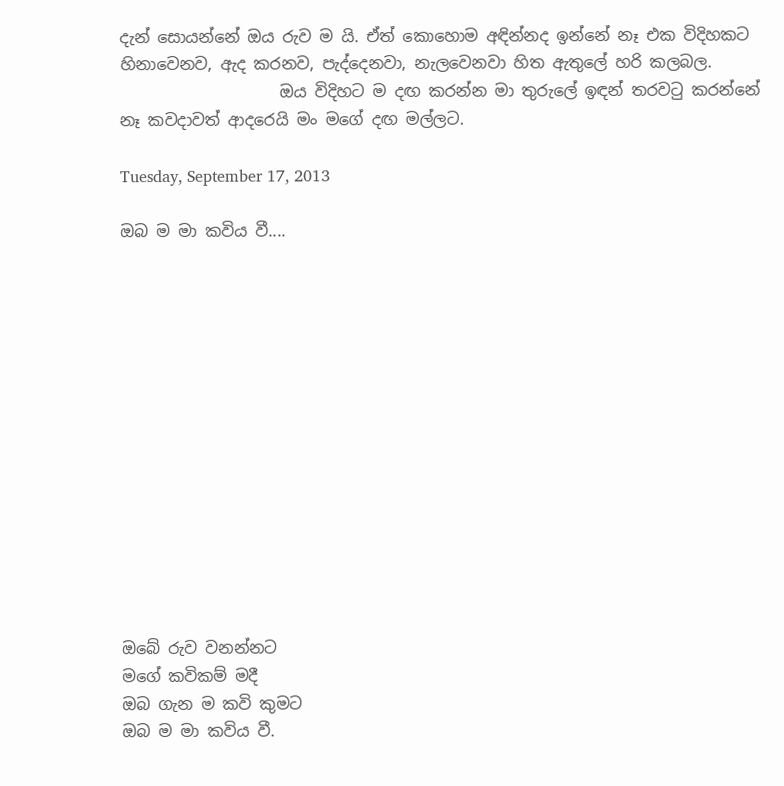දැන් සොයන්නේ ඔය රුව ම යි. ඒත් කොහොම අඳින්නද ඉන්නේ නෑ එක විදිහකට හිනාවෙනව, ඇද කරනව, පැද්දෙනවා, නැලවෙනවා හිත ඇතුලේ හරි කලබල.
                    ඔය විදිහට ම දඟ කරන්න මා තුරුලේ ඉඳන් තරවටු කරන්නේ නෑ කවදාවත් ආදරෙයි මං මගේ දඟ මල්ලට.

Tuesday, September 17, 2013

ඔබ ම මා කවිය වී....














ඔබේ රුව වනන්නට
මගේ කවිකම් මදී
ඔබ ගැන ම කවි කුමට
ඔබ ම මා කවිය වී.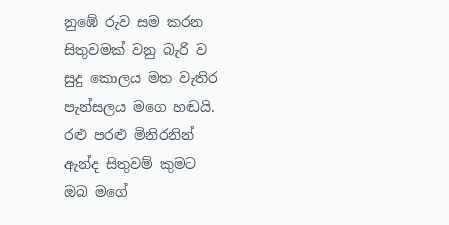නුඹේ රුව සම කරන
සිතුවමක් වනු බැරි ව
සුදු කොලය මත වැතිර
පැන්සලය මගෙ හඬයි.
රළු පරළු මිනිරනින්
ඇන්ද සිතුවම් කුමට
ඔබ මගේ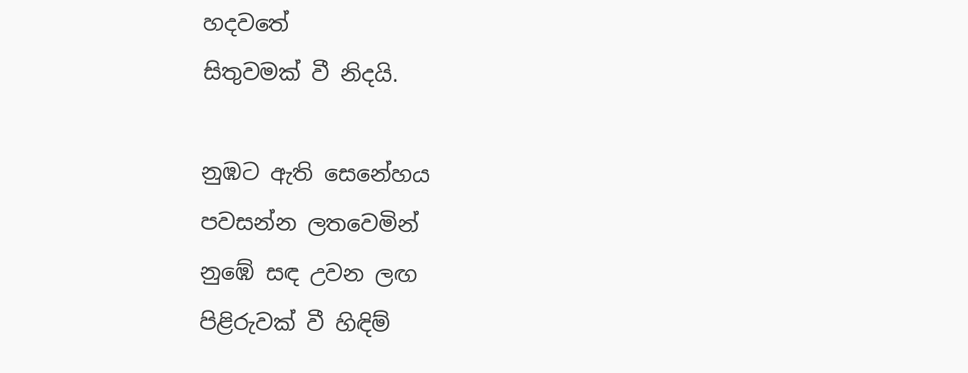හදවතේ
සිතුවමක් වී නිදයි.

නුඹට ඇති සෙනේහය
පවසන්න ලතවෙමින්
නුඹේ සඳ උවන ලඟ
පිළිරුවක් වී හිඳිම්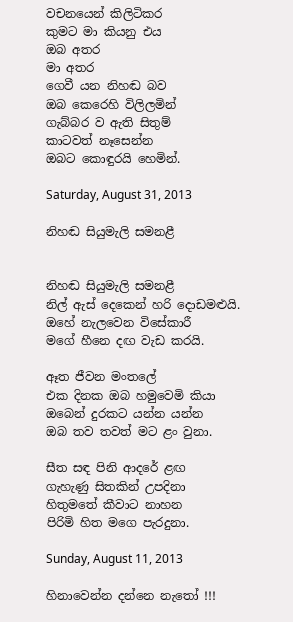වචනයෙන් කිලිටිකර
කුමට මා කියනු එය
ඔබ අතර
මා අතර
ගෙවී යන නිහඬ බව
ඔබ කෙරෙහි විලිලමින්
ගැබ්බර ව ඇති සිතුම්
කාටවත් නෑසෙන්න
ඔබට කොඳුරයි හෙමින්.

Saturday, August 31, 2013

නිහඬ සියුමැලි සමනළී


නිහඬ සියුමැලි සමනළී
නිල් ඇස් දෙකෙන් හරි දොඩමළුයි.
ඔහේ නැලවෙන විසේකාරී
මගේ හීනෙ දඟ වැඩ කරයි.

ඈත ජීවන මංතලේ
එක දිනක ඔබ හමුවෙමි කියා
ඔබෙන් දුරකට යන්න යන්න
ඔබ තව තවත් මට ළං වුනා.

සීත සඳ පිනි ආදරේ ළඟ
ගැහැණු සිතකින් උපදිනා
හිතුමතේ කීවාට නාහන
පිරිමි හිත මගෙ පැරදුනා.

Sunday, August 11, 2013

හිනාවෙන්න දන්නෙ නැතෝ !!!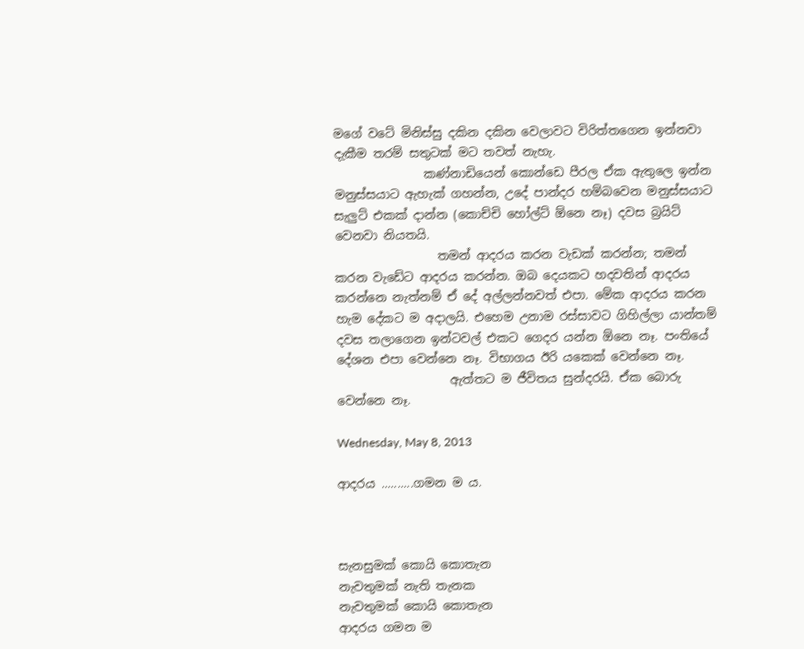මගේ වටේ මිනිස්සු දකින දකින වෙලාවට විරිත්තගෙන ඉන්නවා දැකීම තරම් සතුටක් මට තවත් නැහැ.
               කණ්නාඩියෙන් කොන්ඩෙ පීරල ඒක ඇතුලෙ ඉන්න මනුස්සයාට ඇහැක් ගහන්න, උදේ පාන්දර හම්බවෙන මනුස්සයාට සැලුට් එකක් දාන්න (කොච්චි හෝල්ට් ඕනෙ නෑ) දවස බ්‍රයිට් වෙනවා නියතයි.
                 තමන් ආදරය කරන වැඩක් කරන්න‍; තමන් කරන වැඩේට ආදරය කරන්න. ඔබ දෙයකට හදවතින් ආදරය කරන්නෙ නැත්නම් ඒ දේ අල්ලන්නවත් එපා. මේක ආදරය කරන හැම දේකට ම අදාලයි. එහෙම උනාම රස්සාවට ගිහිල්ලා යාන්තම් දවස තලාගෙන ඉන්ටවල් එකට ගෙදර යන්න ඕනෙ නෑ. පංතියේ දේශන එපා වෙන්නෙ නෑ. විභාගය ඊරි යකෙක් වෙන්නෙ නෑ.
                   ඇත්තට ම ජීවිතය සුන්දරයි. ඒක බොරු වෙන්නෙ නෑ.

Wednesday, May 8, 2013

ආදරය ..........ගමන ම ය.



සැනසුමක් කොයි කොතැන
නැවතුමක් නැති තැනක
නැවතුමක් කොයි කොතැන
ආදරය ගමන ම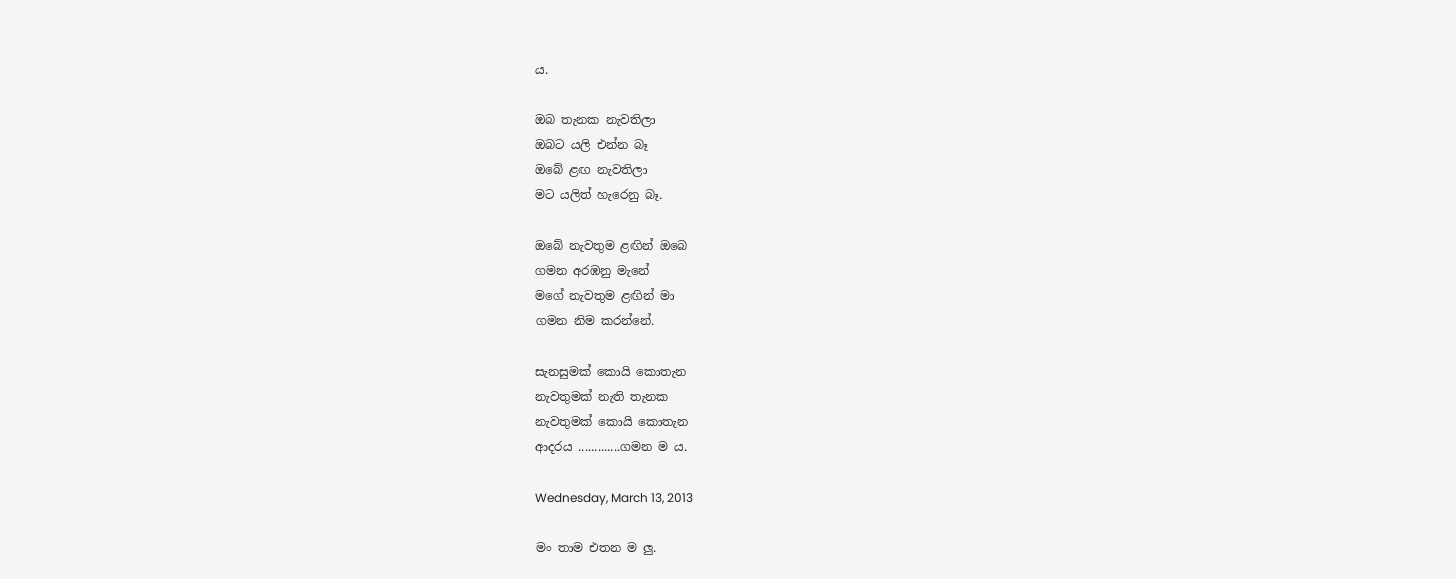ය.

ඔබ තැනක නැවතිලා
ඔබට යලි එන්න බෑ
ඔබේ ළඟ නැවතිලා
මට යලිත් හැරෙනු බෑ.

ඔබේ නැවතුම ළඟින් ඔබෙ
ගමන අරඹනු මැනේ
මගේ නැවතුම ළඟින් මා
ගමන නිම කරන්නේ.

සැනසුමක් කොයි කොතැන
නැවතුමක් නැති තැනක
නැවතුමක් කොයි කොතැන
ආදරය .............ගමන ම ය.

Wednesday, March 13, 2013

මං තාම එතන ම ලු.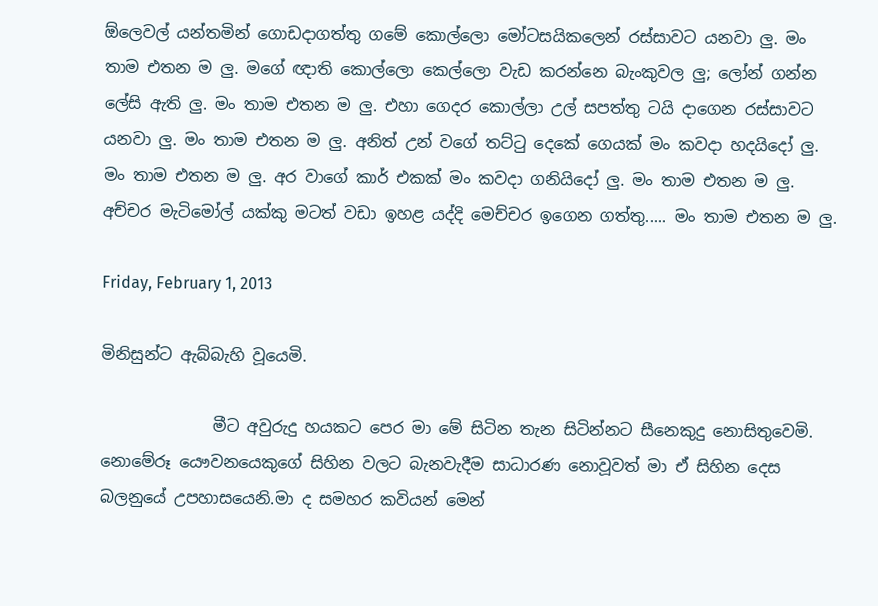ඕලෙවල් යන්තමින් ගොඩදාගත්තු ගමේ කොල්ලො මෝටසයිකලෙන් රස්සාවට යනවා ලු. මං තාම එතන ම ලු. මගේ ඥාති කොල්ලො කෙල්ලො වැඩ කරන්නෙ බැංකුවල ලු; ලෝන් ගන්න ලේසි ඇති ලු. මං තාම එතන ම ලු. එහා ගෙදර කොල්ලා උල් සපත්තු ටයි දාගෙන රස්සාවට යනවා ලු. මං තාම එතන ම ලු. අනිත් උන් වගේ තට්ටු දෙකේ ගෙයක් මං කවදා හදයිදෝ ලු. මං තාම එතන ම ලු. අර වාගේ කාර් එකක් මං කවදා ගනියිදෝ ලු. මං තාම එතන ම ලු. අච්චර මැටිමෝල් යක්කු මටත් වඩා ඉහළ යද්දි මෙච්චර ඉගෙන ගත්තු..... මං තාම එතන ම ලු.

Friday, February 1, 2013

මිනිසුන්ට ඇබ්බැහි වූයෙමි.

              මීට අවුරුදු හයකට පෙර මා මේ සිටින තැන සිටින්නට සීනෙකුදු නොසිතුවෙමි. නොමේරූ යෞවනයෙකුගේ සිහින වලට බැනවැදීම සාධාරණ නොවූවත් මා ඒ සිහින දෙස බලනුයේ උපහාසයෙනි.මා ද සමහර කවියන් මෙන්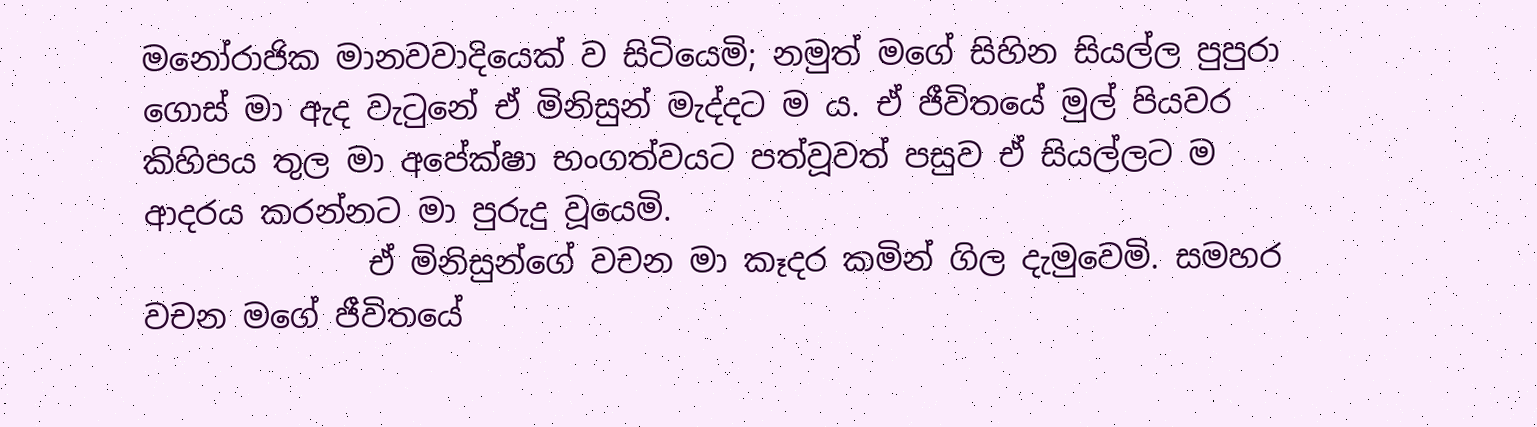මනෝරාජික මානවවාදියෙක් ව සිටියෙමි; නමුත් මගේ සිහින සියල්ල පුපුරා ගොස් මා ඇද වැටුනේ ඒ මිනිසුන් මැද්දට ම ය. ඒ ජීවිතයේ මුල් පියවර කිහිපය තුල මා අපේක්ෂා භංගත්වයට පත්වූවත් පසුව ඒ සියල්ලට ම ආදරය කරන්නට මා පුරුදු වූයෙමි.
              ඒ මිනිසුන්ගේ වචන මා කෑදර කමින් ගිල දැමුවෙමි. සමහර වචන මගේ ජීවිතයේ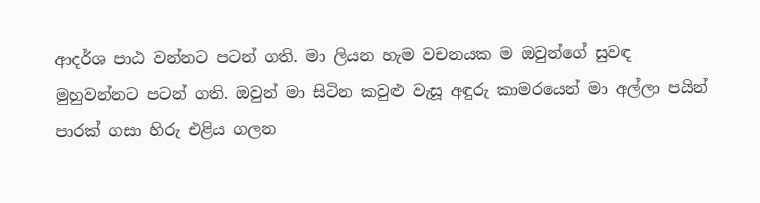ආදර්ශ පාඨ වන්නට පටන් ගති. මා ලියන හැම වචනයක ම ඔවුන්ගේ සුවඳ මුහුවන්නට පටන් ගති. ඔවුන් මා සිටින කවුළු වැසූ අඳුරු කාමරයෙන් මා අල්ලා පයින් පාරක් ගසා හිරු එළිය ගලන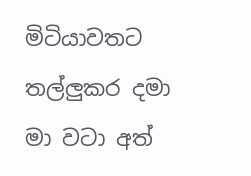මිටියාවතට තල්ලුකර දමා මා වටා අත්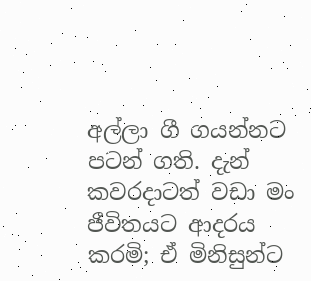අල්ලා ගී ගයන්නට පටන් ගති. දැන් කවරදාටත් වඩා මං ජීවිතයට ආදරය කරමි; ඒ මිනිසුන්ට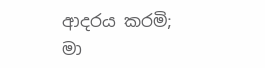ආදරය කරමි; මා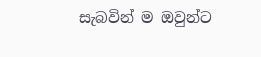සැබවින් ම ඔවුන්ට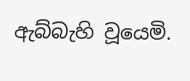ඇබ්බැහි වූයෙමි.